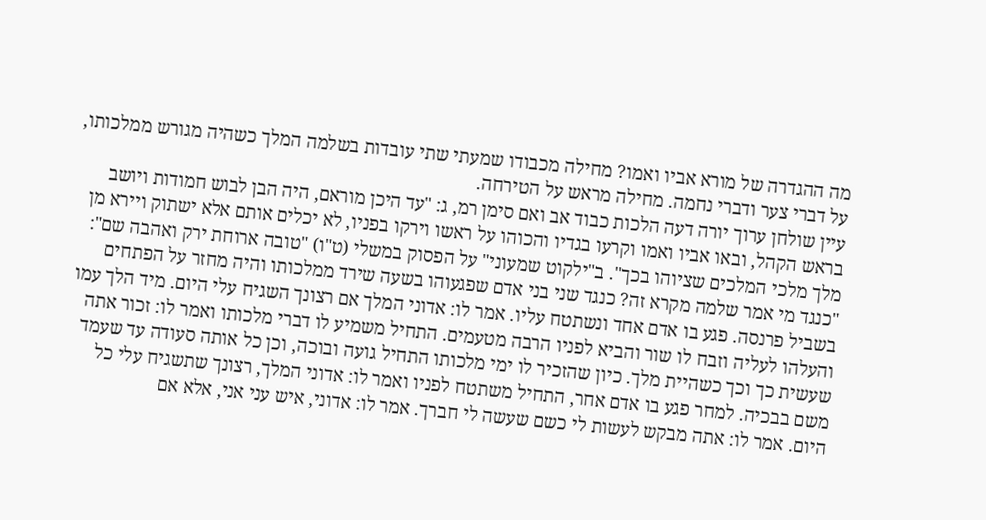מה ההגדרה של מורא אביו ואמו? מחילה מכבודו שמעתי שתי עובדות בשלמה המלך כשהיה מגורש ממלכותו, על דברי צער ודברי נחמה. מחילה מראש על הטירחה.
עיין שולחן ערוך יורה דעה הלכות כבוד אב ואם סימן רמ, ג: "עד היכן מוראם, היה הבן לבוש חמודות ויושב בראש הקהל, ובאו אביו ואמו וקרעו בגדיו והכוהו על ראשו וירקו בפניו, לא יכלים אותם אלא ישתוק ויירא מן מלך מלכי המלכים שציוהו בכך". ב"ילקוט שמעוני" על הפסוק במשלי (ט"ו) "טובה ארוחת ירק ואהבה שם": "כנגד מי אמר שלמה מקרא זה? כנגד שני בני אדם שפגעוהו בשעה שירד ממלכותו והיה מחזר על הפתחים בשביל פרנסה. פגע בו אדם אחד ונשתטח עליו. אמר לו: אדוני המלך אם רצונך השגיח עלי היום. מיד הלך עמו והעלהו לעליה וזבח לו שור והביא לפניו הרבה מטעמים. התחיל משמיע לו דברי מלכותו ואמר לו: זכור אתה שעשית כך וכך כשהיית מלך. כיון שהזכיר לו ימי מלכותו התחיל גועה ובוכה, וכן כל אותה סעודה עד שעמד משם בבכיה. למחר פגע בו אדם אחר, התחיל משתטח לפניו ואמר לו: אדוני המלך, רצונך שתשגיח עלי כל היום. אמר לו: אתה מבקש לעשות לי כשם שעשה לי חברך. אמר לו: אדוני, איש עני אני, אלא אם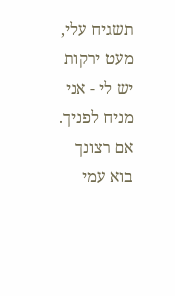תשגיח עלי, מעט ירקות יש לי - אני מניח לפניך. אם רצונך בוא עמי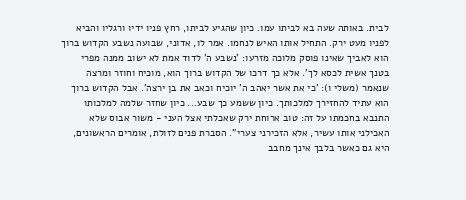לבית. באותה שעה בא לביתו עמו. כיון שהגיע לביתו, רחץ פניו ידיו ורגליו והביא לפניו מעט ירק. התחיל אותו האיש לנחמו. אמר לו, אדוני, שבועה נשבע הקדוש ברוך הוא לאביך שאינו פוסק מלוכה מזרעו: 'נשבע ה' לדוד אמת לא ישוב ממנה מפרי בטנך אשית לכסא לך'. אלא כך דרכו של הקדוש ברוך הוא, מוכיח וחוזר ומרצה שנאמר (משלי ו): 'כי את אשר יאהב ה' יוכיח וכאב את בן ירצה'. אבל הקדוש ברוך הוא עתיד להחזירך למלכותך. כיון ששמע כך שבע... כיון שחזר שלמה למלכותו התנבא בחכמתו על זה: טוב ארוחת ירק שאכלתי אצל העני - משור אבוס שלא האכילני אותו עשיר, אלא הזכירני צערי". הסברת פנים לזולת, אומרים הראשונים, היא גם כאשר בלבך אינך מחבב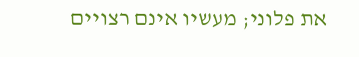את פלוני; מעשיו אינם רצויים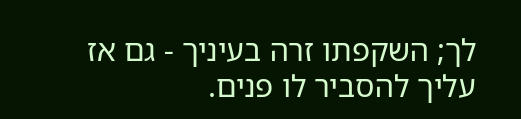לך; השקפתו זרה בעיניך - גם אז עליך להסביר לו פנים.